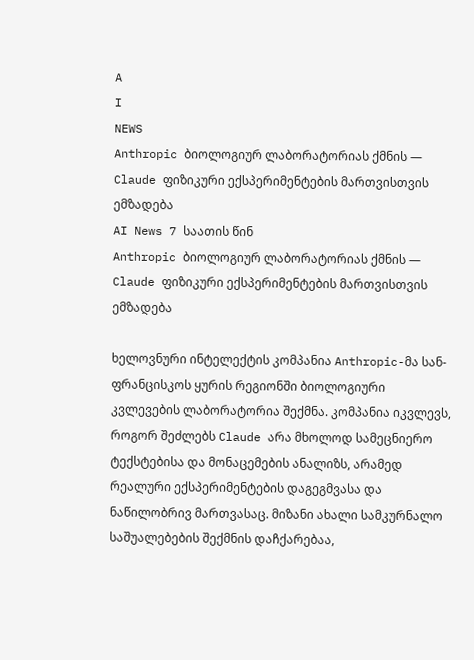A
I
NEWS
Anthropic ბიოლოგიურ ლაბორატორიას ქმნის — Claude ფიზიკური ექსპერიმენტების მართვისთვის ემზადება
AI News 7 საათის წინ
Anthropic ბიოლოგიურ ლაბორატორიას ქმნის — Claude ფიზიკური ექსპერიმენტების მართვისთვის ემზადება

ხელოვნური ინტელექტის კომპანია Anthropic-მა სან-ფრანცისკოს ყურის რეგიონში ბიოლოგიური კვლევების ლაბორატორია შექმნა. კომპანია იკვლევს, როგორ შეძლებს Claude არა მხოლოდ სამეცნიერო ტექსტებისა და მონაცემების ანალიზს, არამედ რეალური ექსპერიმენტების დაგეგმვასა და ნაწილობრივ მართვასაც. მიზანი ახალი სამკურნალო საშუალებების შექმნის დაჩქარებაა,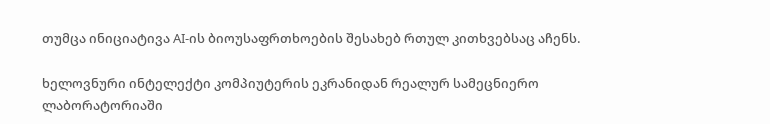თუმცა ინიციატივა AI-ის ბიოუსაფრთხოების შესახებ რთულ კითხვებსაც აჩენს.

ხელოვნური ინტელექტი კომპიუტერის ეკრანიდან რეალურ სამეცნიერო ლაბორატორიაში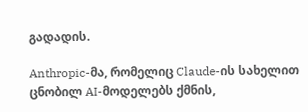გადადის.

Anthropic-მა, რომელიც Claude-ის სახელით ცნობილ AI-მოდელებს ქმნის,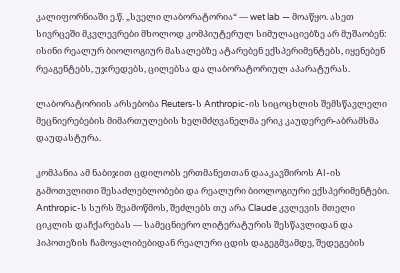კალიფორნიაში ე.წ. „სველი ლაბორატორია“ — wet lab — მოაწყო. ასეთ სივრცეში მკვლევრები მხოლოდ კომპიუტერულ სიმულაციებზე არ მუშაობენ: ისინი რეალურ ბიოლოგიურ მასალებზე ატარებენ ექსპერიმენტებს, იყენებენ რეაგენტებს, უჯრედებს, ცილებსა და ლაბორატორიულ აპარატურას.

ლაბორატორიის არსებობა Reuters-ს Anthropic-ის სიცოცხლის შემსწავლელი მეცნიერებების მიმართულების ხელმძღვანელმა ერიკ კაუდერერ-აბრამსმა დაუდასტურა.

კომპანია ამ ნაბიჯით ცდილობს ერთმანეთთან დააკავშიროს AI-ის გამოთვლითი შესაძლებლობები და რეალური ბიოლოგიური ექსპერიმენტები. Anthropic-ს სურს შეამოწმოს, შეძლებს თუ არა Claude კვლევის მთელი ციკლის დაჩქარებას — სამეცნიერო ლიტერატურის შესწავლიდან და ჰიპოთეზის ჩამოყალიბებიდან რეალური ცდის დაგეგმვამდე, შედეგების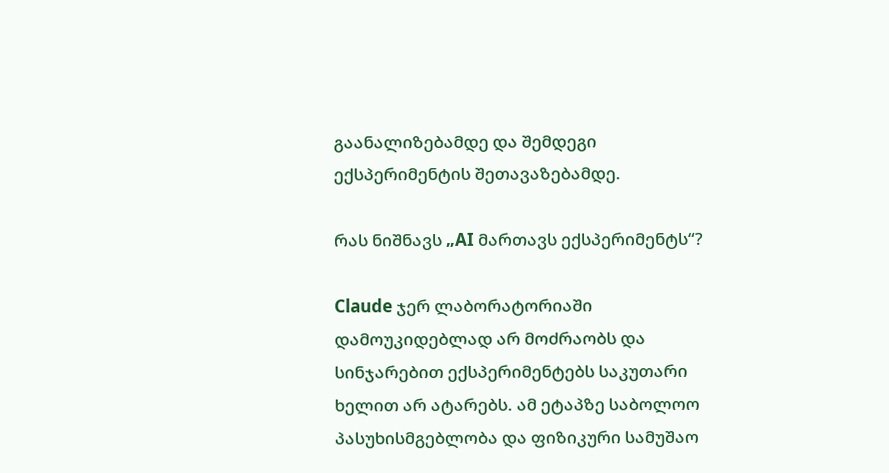გაანალიზებამდე და შემდეგი ექსპერიმენტის შეთავაზებამდე.

რას ნიშნავს „AI მართავს ექსპერიმენტს“?

Claude ჯერ ლაბორატორიაში დამოუკიდებლად არ მოძრაობს და სინჯარებით ექსპერიმენტებს საკუთარი ხელით არ ატარებს. ამ ეტაპზე საბოლოო პასუხისმგებლობა და ფიზიკური სამუშაო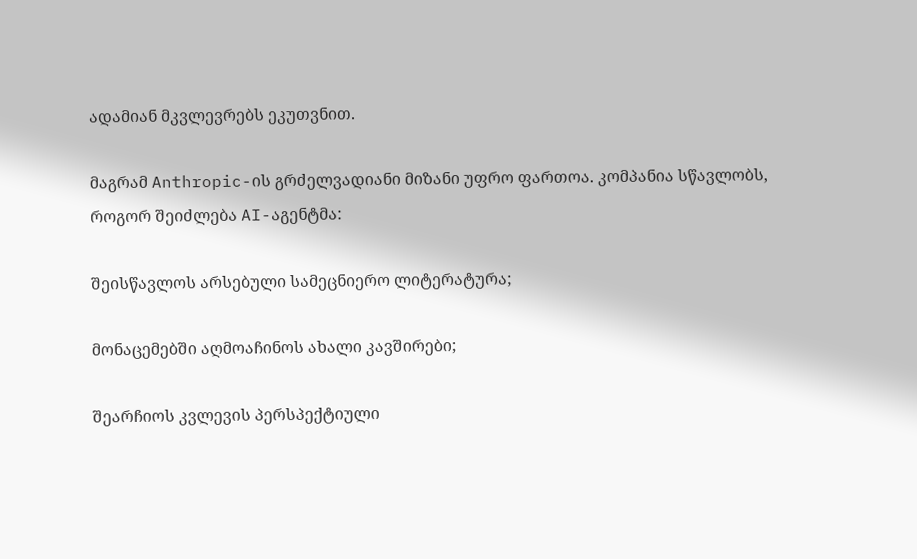ადამიან მკვლევრებს ეკუთვნით.

მაგრამ Anthropic-ის გრძელვადიანი მიზანი უფრო ფართოა. კომპანია სწავლობს, როგორ შეიძლება AI-აგენტმა:

შეისწავლოს არსებული სამეცნიერო ლიტერატურა;

მონაცემებში აღმოაჩინოს ახალი კავშირები;

შეარჩიოს კვლევის პერსპექტიული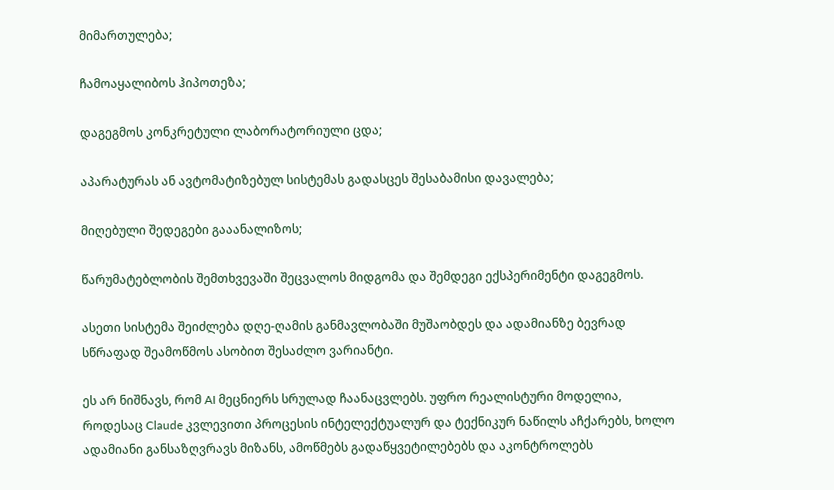მიმართულება;

ჩამოაყალიბოს ჰიპოთეზა;

დაგეგმოს კონკრეტული ლაბორატორიული ცდა;

აპარატურას ან ავტომატიზებულ სისტემას გადასცეს შესაბამისი დავალება;

მიღებული შედეგები გააანალიზოს;

წარუმატებლობის შემთხვევაში შეცვალოს მიდგომა და შემდეგი ექსპერიმენტი დაგეგმოს.

ასეთი სისტემა შეიძლება დღე-ღამის განმავლობაში მუშაობდეს და ადამიანზე ბევრად სწრაფად შეამოწმოს ასობით შესაძლო ვარიანტი.

ეს არ ნიშნავს, რომ AI მეცნიერს სრულად ჩაანაცვლებს. უფრო რეალისტური მოდელია, როდესაც Claude კვლევითი პროცესის ინტელექტუალურ და ტექნიკურ ნაწილს აჩქარებს, ხოლო ადამიანი განსაზღვრავს მიზანს, ამოწმებს გადაწყვეტილებებს და აკონტროლებს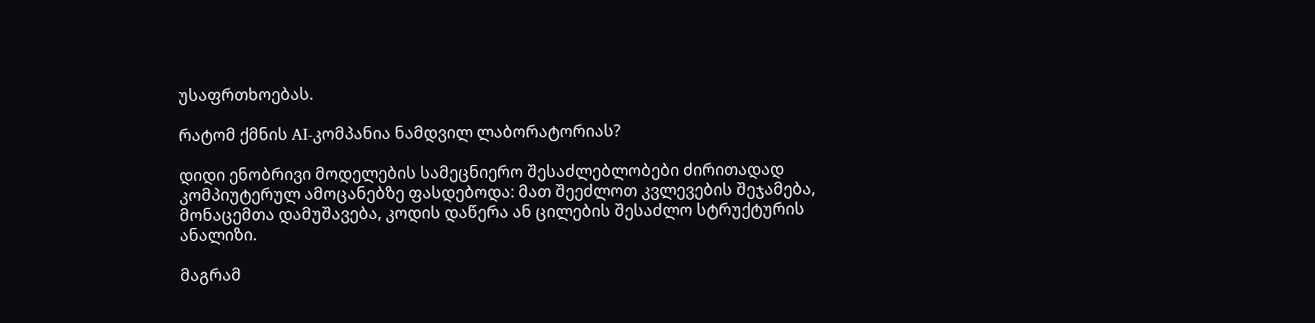უსაფრთხოებას.

რატომ ქმნის AI-კომპანია ნამდვილ ლაბორატორიას?

დიდი ენობრივი მოდელების სამეცნიერო შესაძლებლობები ძირითადად კომპიუტერულ ამოცანებზე ფასდებოდა: მათ შეეძლოთ კვლევების შეჯამება, მონაცემთა დამუშავება, კოდის დაწერა ან ცილების შესაძლო სტრუქტურის ანალიზი.

მაგრამ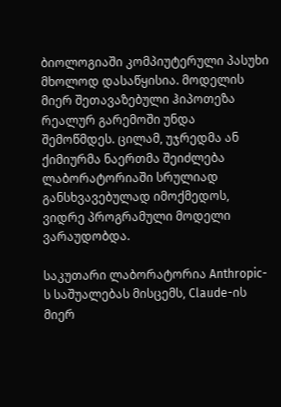ბიოლოგიაში კომპიუტერული პასუხი მხოლოდ დასაწყისია. მოდელის მიერ შეთავაზებული ჰიპოთეზა რეალურ გარემოში უნდა შემოწმდეს. ცილამ, უჯრედმა ან ქიმიურმა ნაერთმა შეიძლება ლაბორატორიაში სრულიად განსხვავებულად იმოქმედოს, ვიდრე პროგრამული მოდელი ვარაუდობდა.

საკუთარი ლაბორატორია Anthropic-ს საშუალებას მისცემს, Claude-ის მიერ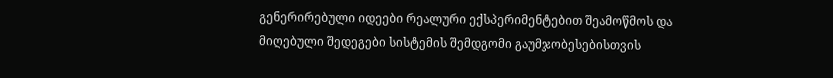გენერირებული იდეები რეალური ექსპერიმენტებით შეამოწმოს და მიღებული შედეგები სისტემის შემდგომი გაუმჯობესებისთვის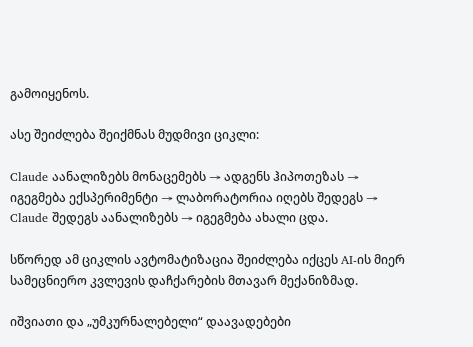გამოიყენოს.

ასე შეიძლება შეიქმნას მუდმივი ციკლი:

Claude აანალიზებს მონაცემებს → ადგენს ჰიპოთეზას → იგეგმება ექსპერიმენტი → ლაბორატორია იღებს შედეგს → Claude შედეგს აანალიზებს → იგეგმება ახალი ცდა.

სწორედ ამ ციკლის ავტომატიზაცია შეიძლება იქცეს AI-ის მიერ სამეცნიერო კვლევის დაჩქარების მთავარ მექანიზმად.

იშვიათი და „უმკურნალებელი“ დაავადებები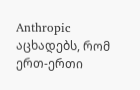Anthropic აცხადებს, რომ ერთ-ერთი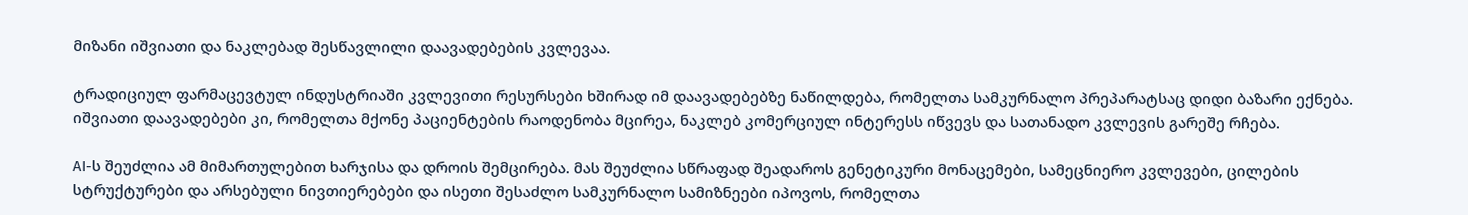მიზანი იშვიათი და ნაკლებად შესწავლილი დაავადებების კვლევაა.

ტრადიციულ ფარმაცევტულ ინდუსტრიაში კვლევითი რესურსები ხშირად იმ დაავადებებზე ნაწილდება, რომელთა სამკურნალო პრეპარატსაც დიდი ბაზარი ექნება. იშვიათი დაავადებები კი, რომელთა მქონე პაციენტების რაოდენობა მცირეა, ნაკლებ კომერციულ ინტერესს იწვევს და სათანადო კვლევის გარეშე რჩება.

AI-ს შეუძლია ამ მიმართულებით ხარჯისა და დროის შემცირება. მას შეუძლია სწრაფად შეადაროს გენეტიკური მონაცემები, სამეცნიერო კვლევები, ცილების სტრუქტურები და არსებული ნივთიერებები და ისეთი შესაძლო სამკურნალო სამიზნეები იპოვოს, რომელთა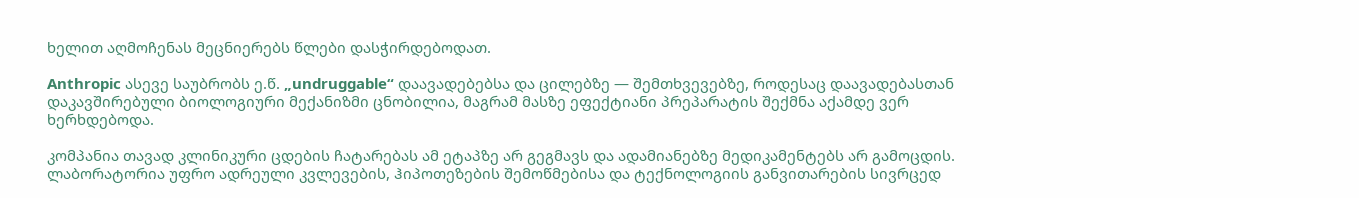ხელით აღმოჩენას მეცნიერებს წლები დასჭირდებოდათ.

Anthropic ასევე საუბრობს ე.წ. „undruggable“ დაავადებებსა და ცილებზე — შემთხვევებზე, როდესაც დაავადებასთან დაკავშირებული ბიოლოგიური მექანიზმი ცნობილია, მაგრამ მასზე ეფექტიანი პრეპარატის შექმნა აქამდე ვერ ხერხდებოდა.

კომპანია თავად კლინიკური ცდების ჩატარებას ამ ეტაპზე არ გეგმავს და ადამიანებზე მედიკამენტებს არ გამოცდის. ლაბორატორია უფრო ადრეული კვლევების, ჰიპოთეზების შემოწმებისა და ტექნოლოგიის განვითარების სივრცედ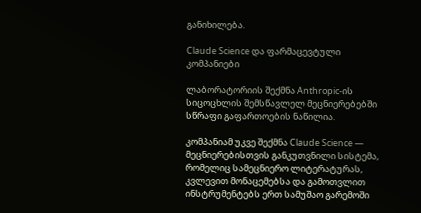განიხილება.

Claude Science და ფარმაცევტული კომპანიები

ლაბორატორიის შექმნა Anthropic-ის სიცოცხლის შემსწავლელ მეცნიერებებში სწრაფი გაფართოების ნაწილია.

კომპანიამ უკვე შექმნა Claude Science — მეცნიერებისთვის განკუთვნილი სისტემა, რომელიც სამეცნიერო ლიტერატურას, კვლევით მონაცემებსა და გამოთვლით ინსტრუმენტებს ერთ სამუშაო გარემოში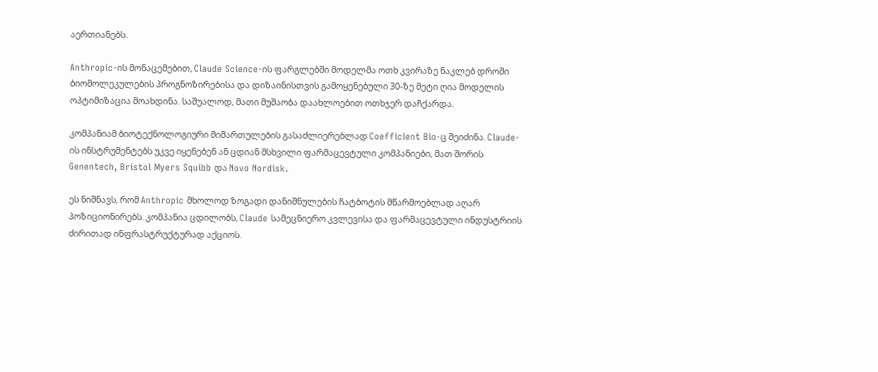აერთიანებს.

Anthropic-ის მონაცემებით, Claude Science-ის ფარგლებში მოდელმა ოთხ კვირაზე ნაკლებ დროში ბიომოლეკულების პროგნოზირებისა და დიზაინისთვის გამოყენებული 30-ზე მეტი ღია მოდელის ოპტიმიზაცია მოახდინა. საშუალოდ, მათი მუშაობა დაახლოებით ოთხჯერ დაჩქარდა.

კომპანიამ ბიოტექნოლოგიური მიმართულების გასაძლიერებლად Coefficient Bio-ც შეიძინა. Claude-ის ინსტრუმენტებს უკვე იყენებენ ან ცდიან მსხვილი ფარმაცევტული კომპანიები, მათ შორის Genentech, Bristol Myers Squibb და Novo Nordisk.

ეს ნიშნავს, რომ Anthropic მხოლოდ ზოგადი დანიშნულების ჩატბოტის მწარმოებლად აღარ პოზიციონირებს. კომპანია ცდილობს, Claude სამეცნიერო კვლევისა და ფარმაცევტული ინდუსტრიის ძირითად ინფრასტრუქტურად აქციოს.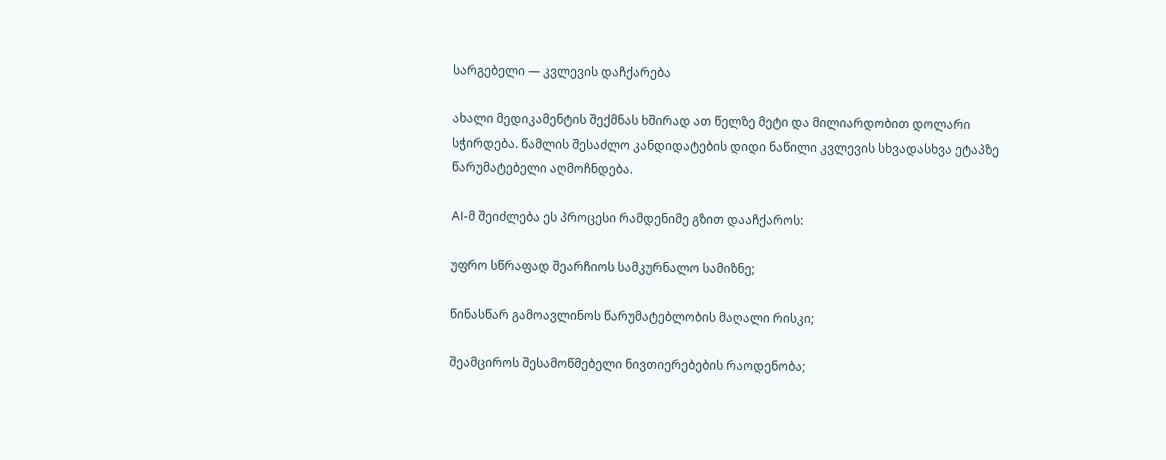სარგებელი — კვლევის დაჩქარება

ახალი მედიკამენტის შექმნას ხშირად ათ წელზე მეტი და მილიარდობით დოლარი სჭირდება. წამლის შესაძლო კანდიდატების დიდი ნაწილი კვლევის სხვადასხვა ეტაპზე წარუმატებელი აღმოჩნდება.

AI-მ შეიძლება ეს პროცესი რამდენიმე გზით დააჩქაროს:

უფრო სწრაფად შეარჩიოს სამკურნალო სამიზნე;

წინასწარ გამოავლინოს წარუმატებლობის მაღალი რისკი;

შეამციროს შესამოწმებელი ნივთიერებების რაოდენობა;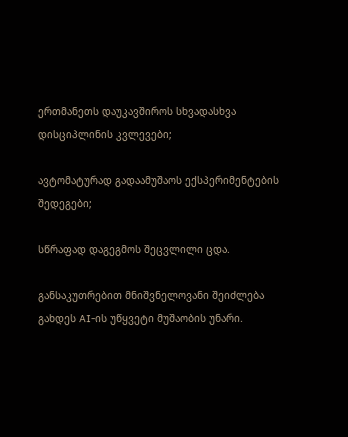ერთმანეთს დაუკავშიროს სხვადასხვა დისციპლინის კვლევები;

ავტომატურად გადაამუშაოს ექსპერიმენტების შედეგები;

სწრაფად დაგეგმოს შეცვლილი ცდა.

განსაკუთრებით მნიშვნელოვანი შეიძლება გახდეს AI-ის უწყვეტი მუშაობის უნარი.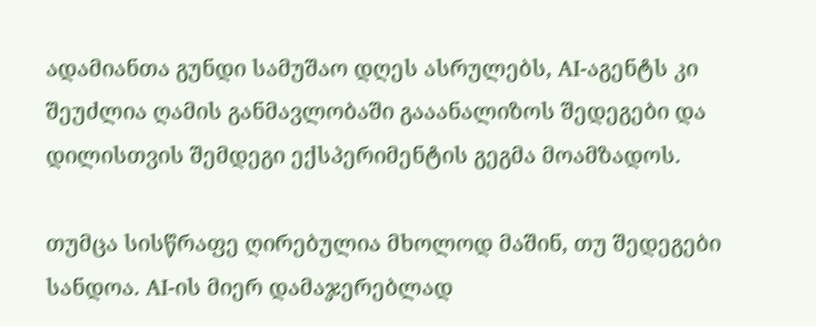ადამიანთა გუნდი სამუშაო დღეს ასრულებს, AI-აგენტს კი შეუძლია ღამის განმავლობაში გააანალიზოს შედეგები და დილისთვის შემდეგი ექსპერიმენტის გეგმა მოამზადოს.

თუმცა სისწრაფე ღირებულია მხოლოდ მაშინ, თუ შედეგები სანდოა. AI-ის მიერ დამაჯერებლად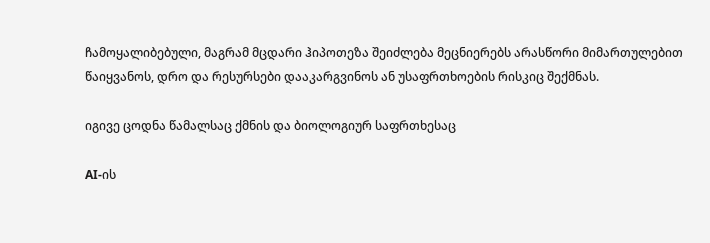ჩამოყალიბებული, მაგრამ მცდარი ჰიპოთეზა შეიძლება მეცნიერებს არასწორი მიმართულებით წაიყვანოს, დრო და რესურსები დააკარგვინოს ან უსაფრთხოების რისკიც შექმნას.

იგივე ცოდნა წამალსაც ქმნის და ბიოლოგიურ საფრთხესაც

AI-ის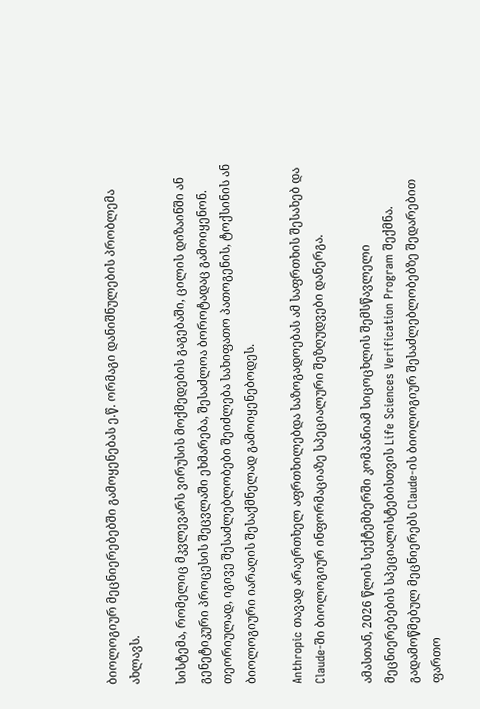ბიოლოგიურ მეცნიერებებში გამოყენებას ე.წ. ორმაგი დანიშნულების პრობლემა ახლავს.

სისტემა, რომელიც მკვლევარს ვირუსის მოქმედების გაგებაში, ცილის დიზაინში ან გენეტიკური პროცესის შეცვლაში ეხმარება, შესაძლოა ბოროტადაც გამოიყენონ. თეორიულად, იგივე შესაძლებლობები შეიძლება სახიფათო პათოგენის, ტოქსინის ან ბიოლოგიური იარაღის შესაქმნელად გამოიყენებოდეს.

Anthropic თავად არაერთხელ აფრთხილებდა საზოგადოებას ამ საფრთხის შესახებ და Claude-ში ბიოლოგიურ ინფორმაციაზე სპეციალური შეზღუდვები დანერგა.

ამასთან, 2026 წლის სექტემბერში კომპანიამ სიცოცხლის შემსწავლელი მეცნიერებების სპეციალისტებისთვის Life Sciences Verification Program შექმნა. გადამოწმებულ მეცნიერებს Claude-ის ბიოლოგიურ შესაძლებლობებზე შედარებით ფართო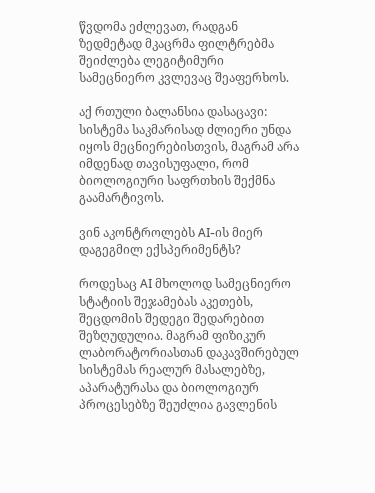წვდომა ეძლევათ, რადგან ზედმეტად მკაცრმა ფილტრებმა შეიძლება ლეგიტიმური სამეცნიერო კვლევაც შეაფერხოს.

აქ რთული ბალანსია დასაცავი: სისტემა საკმარისად ძლიერი უნდა იყოს მეცნიერებისთვის, მაგრამ არა იმდენად თავისუფალი, რომ ბიოლოგიური საფრთხის შექმნა გაამარტივოს.

ვინ აკონტროლებს AI-ის მიერ დაგეგმილ ექსპერიმენტს?

როდესაც AI მხოლოდ სამეცნიერო სტატიის შეჯამებას აკეთებს, შეცდომის შედეგი შედარებით შეზღუდულია. მაგრამ ფიზიკურ ლაბორატორიასთან დაკავშირებულ სისტემას რეალურ მასალებზე, აპარატურასა და ბიოლოგიურ პროცესებზე შეუძლია გავლენის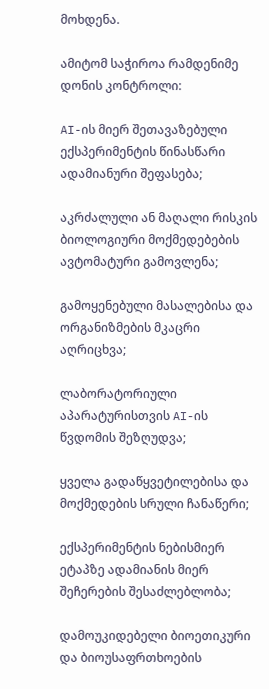მოხდენა.

ამიტომ საჭიროა რამდენიმე დონის კონტროლი:

AI-ის მიერ შეთავაზებული ექსპერიმენტის წინასწარი ადამიანური შეფასება;

აკრძალული ან მაღალი რისკის ბიოლოგიური მოქმედებების ავტომატური გამოვლენა;

გამოყენებული მასალებისა და ორგანიზმების მკაცრი აღრიცხვა;

ლაბორატორიული აპარატურისთვის AI-ის წვდომის შეზღუდვა;

ყველა გადაწყვეტილებისა და მოქმედების სრული ჩანაწერი;

ექსპერიმენტის ნებისმიერ ეტაპზე ადამიანის მიერ შეჩერების შესაძლებლობა;

დამოუკიდებელი ბიოეთიკური და ბიოუსაფრთხოების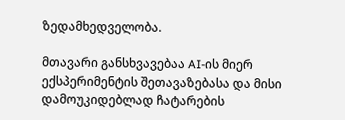ზედამხედველობა.

მთავარი განსხვავებაა AI-ის მიერ ექსპერიმენტის შეთავაზებასა და მისი დამოუკიდებლად ჩატარების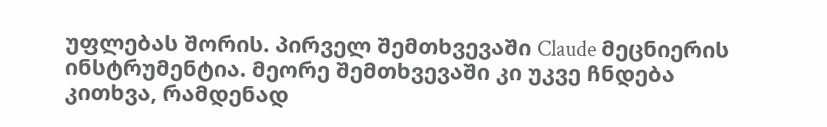უფლებას შორის. პირველ შემთხვევაში Claude მეცნიერის ინსტრუმენტია. მეორე შემთხვევაში კი უკვე ჩნდება კითხვა, რამდენად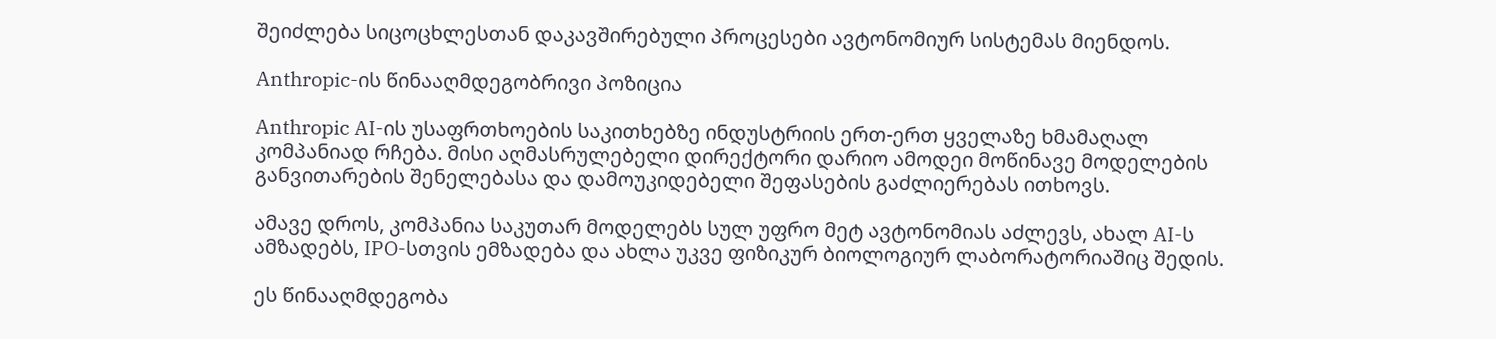შეიძლება სიცოცხლესთან დაკავშირებული პროცესები ავტონომიურ სისტემას მიენდოს.

Anthropic-ის წინააღმდეგობრივი პოზიცია

Anthropic AI-ის უსაფრთხოების საკითხებზე ინდუსტრიის ერთ-ერთ ყველაზე ხმამაღალ კომპანიად რჩება. მისი აღმასრულებელი დირექტორი დარიო ამოდეი მოწინავე მოდელების განვითარების შენელებასა და დამოუკიდებელი შეფასების გაძლიერებას ითხოვს.

ამავე დროს, კომპანია საკუთარ მოდელებს სულ უფრო მეტ ავტონომიას აძლევს, ახალ AI-ს ამზადებს, IPO-სთვის ემზადება და ახლა უკვე ფიზიკურ ბიოლოგიურ ლაბორატორიაშიც შედის.

ეს წინააღმდეგობა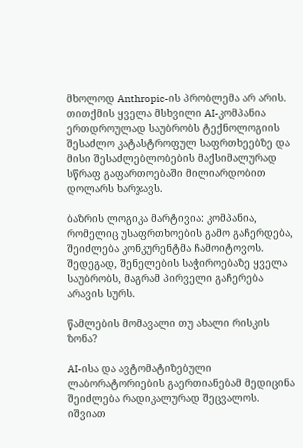მხოლოდ Anthropic-ის პრობლემა არ არის. თითქმის ყველა მსხვილი AI-კომპანია ერთდროულად საუბრობს ტექნოლოგიის შესაძლო კატასტროფულ საფრთხეებზე და მისი შესაძლებლობების მაქსიმალურად სწრაფ გაფართოებაში მილიარდობით დოლარს ხარჯავს.

ბაზრის ლოგიკა მარტივია: კომპანია, რომელიც უსაფრთხოების გამო გაჩერდება, შეიძლება კონკურენტმა ჩამოიტოვოს. შედეგად, შენელების საჭიროებაზე ყველა საუბრობს, მაგრამ პირველი გაჩერება არავის სურს.

წამლების მომავალი თუ ახალი რისკის ზონა?

AI-ისა და ავტომატიზებული ლაბორატორიების გაერთიანებამ მედიცინა შეიძლება რადიკალურად შეცვალოს. იშვიათ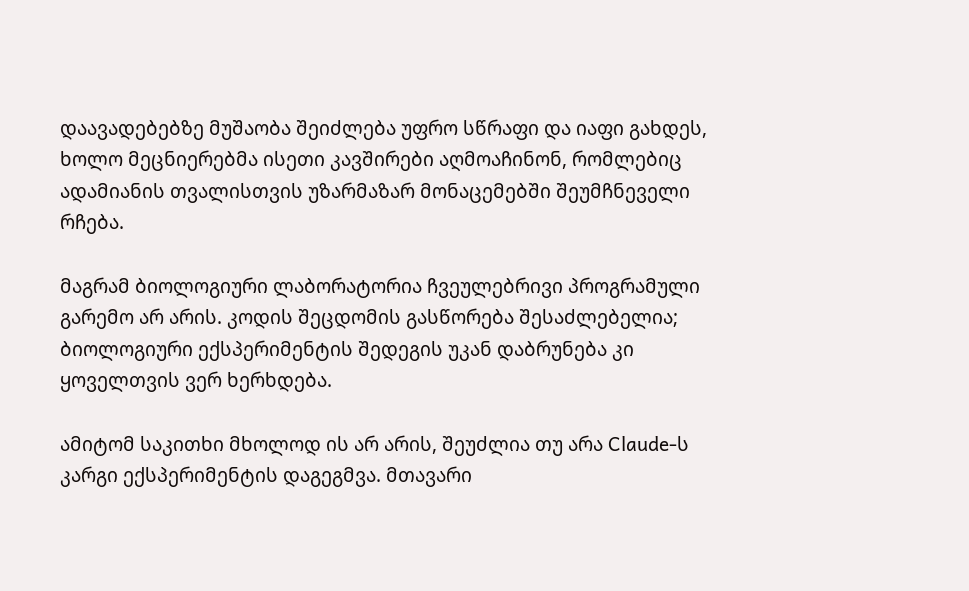დაავადებებზე მუშაობა შეიძლება უფრო სწრაფი და იაფი გახდეს, ხოლო მეცნიერებმა ისეთი კავშირები აღმოაჩინონ, რომლებიც ადამიანის თვალისთვის უზარმაზარ მონაცემებში შეუმჩნეველი რჩება.

მაგრამ ბიოლოგიური ლაბორატორია ჩვეულებრივი პროგრამული გარემო არ არის. კოდის შეცდომის გასწორება შესაძლებელია; ბიოლოგიური ექსპერიმენტის შედეგის უკან დაბრუნება კი ყოველთვის ვერ ხერხდება.

ამიტომ საკითხი მხოლოდ ის არ არის, შეუძლია თუ არა Claude-ს კარგი ექსპერიმენტის დაგეგმვა. მთავარი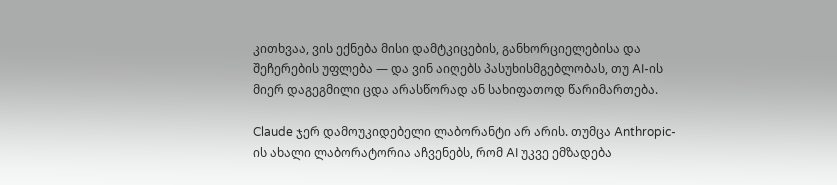კითხვაა, ვის ექნება მისი დამტკიცების, განხორციელებისა და შეჩერების უფლება — და ვინ აიღებს პასუხისმგებლობას, თუ AI-ის მიერ დაგეგმილი ცდა არასწორად ან სახიფათოდ წარიმართება.

Claude ჯერ დამოუკიდებელი ლაბორანტი არ არის. თუმცა Anthropic-ის ახალი ლაბორატორია აჩვენებს, რომ AI უკვე ემზადება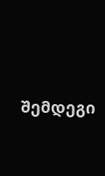შემდეგი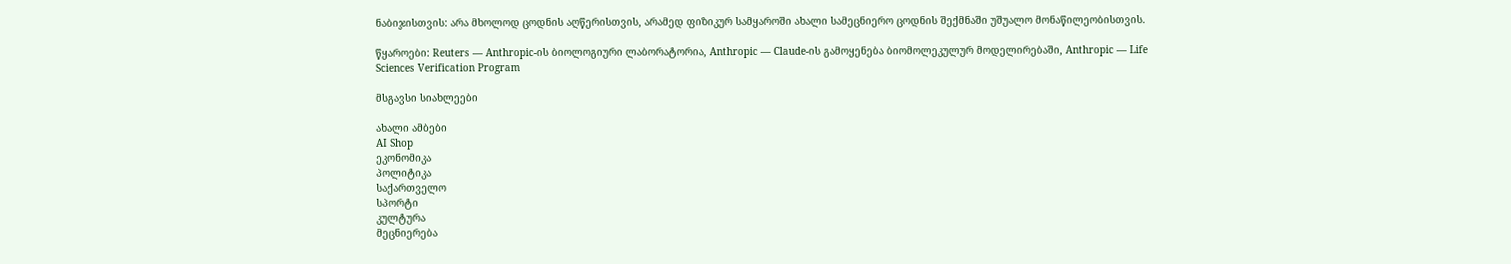ნაბიჯისთვის: არა მხოლოდ ცოდნის აღწერისთვის, არამედ ფიზიკურ სამყაროში ახალი სამეცნიერო ცოდნის შექმნაში უშუალო მონაწილეობისთვის.

წყაროები: Reuters — Anthropic-ის ბიოლოგიური ლაბორატორია, Anthropic — Claude-ის გამოყენება ბიომოლეკულურ მოდელირებაში, Anthropic — Life Sciences Verification Program

მსგავსი სიახლეები

ახალი ამბები
AI Shop
ეკონომიკა
პოლიტიკა
საქართველო
სპორტი
კულტურა
მეცნიერება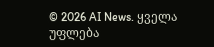© 2026 AI News. ყველა უფლება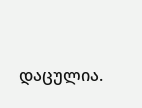დაცულია.